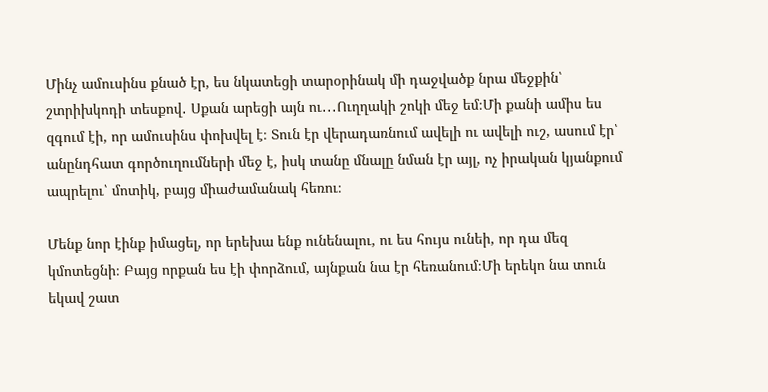Մինչ ամուսինս քնած էր, ես նկատեցի տարօրինակ մի դաջվածք նրա մեջքին՝ շտրիխկոդի տեսքով․ Սքան արեցի այն ու․․․Ուղղակի շոկի մեջ եմ։Մի քանի ամիս ես զգում էի, որ ամուսինս փոխվել է։ Տուն էր վերադառնում ավելի ու ավելի ուշ, ասում էր՝ անընդհատ գործուղումների մեջ է, իսկ տանը մնալը նման էր այլ, ոչ իրական կյանքում ապրելու՝ մոտիկ, բայց միաժամանակ հեռու։

Մենք նոր էինք իմացել, որ երեխա ենք ունենալու, ու ես հույս ունեի, որ դա մեզ կմոտեցնի։ Բայց որքան ես էի փորձում, այնքան նա էր հեռանում։Մի երեկո նա տուն եկավ շատ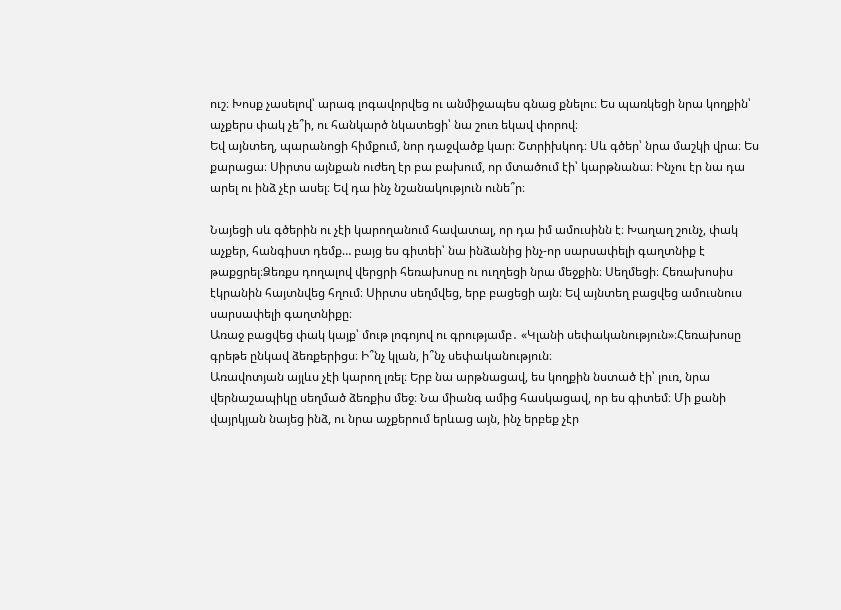ուշ։ Խոսք չասելով՝ արագ լոգավորվեց ու անմիջապես գնաց քնելու։ Ես պառկեցի նրա կողքին՝ աչքերս փակ չե՞ի, ու հանկարծ նկատեցի՝ նա շուռ եկավ փորով։
Եվ այնտեղ, պարանոցի հիմքում, նոր դաջվածք կար։ Շտրիխկոդ։ Սև գծեր՝ նրա մաշկի վրա։ Ես քարացա։ Սիրտս այնքան ուժեղ էր բա բախում, որ մտածում էի՝ կարթնանա։ Ինչու էր նա դա արել ու ինձ չէր ասել։ Եվ դա ինչ նշանակություն ունե՞ր։

Նայեցի սև գծերին ու չէի կարողանում հավատալ, որ դա իմ ամուսինն է։ Խաղաղ շունչ, փակ աչքեր, հանգիստ դեմք… բայց ես գիտեի՝ նա ինձանից ինչ-որ սարսափելի գաղտնիք է թաքցրել։Ձեռքս դողալով վերցրի հեռախոսը ու ուղղեցի նրա մեջքին։ Սեղմեցի։ Հեռախոսիս էկրանին հայտնվեց հղում։ Սիրտս սեղմվեց, երբ բացեցի այն։ Եվ այնտեղ բացվեց ամուսնուս սարսափելի գաղտնիքը։
Առաջ բացվեց փակ կայք՝ մութ լոգոյով ու գրությամբ․ «Կլանի սեփականություն»։Հեռախոսը գրեթե ընկավ ձեռքերիցս։ Ի՞նչ կլան, ի՞նչ սեփականություն։
Առավոտյան այլևս չէի կարող լռել։ Երբ նա արթնացավ, ես կողքին նստած էի՝ լուռ, նրա վերնաշապիկը սեղմած ձեռքիս մեջ։ Նա միանգ ամից հասկացավ, որ ես գիտեմ։ Մի քանի վայրկյան նայեց ինձ, ու նրա աչքերում երևաց այն, ինչ երբեք չէր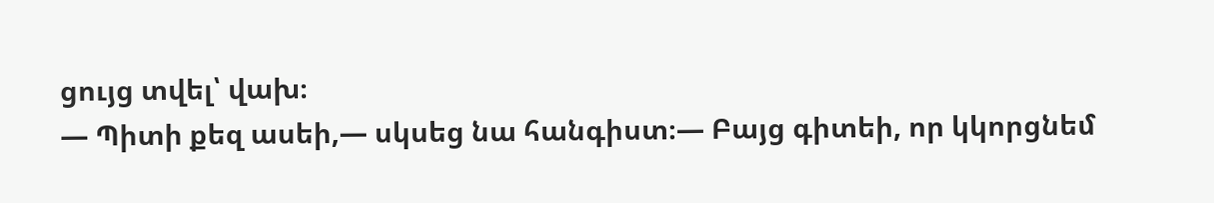ցույց տվել՝ վախ։
— Պիտի քեզ ասեի,— սկսեց նա հանգիստ։— Բայց գիտեի, որ կկորցնեմ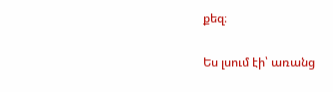քեզ։

Ես լսում էի՝ առանց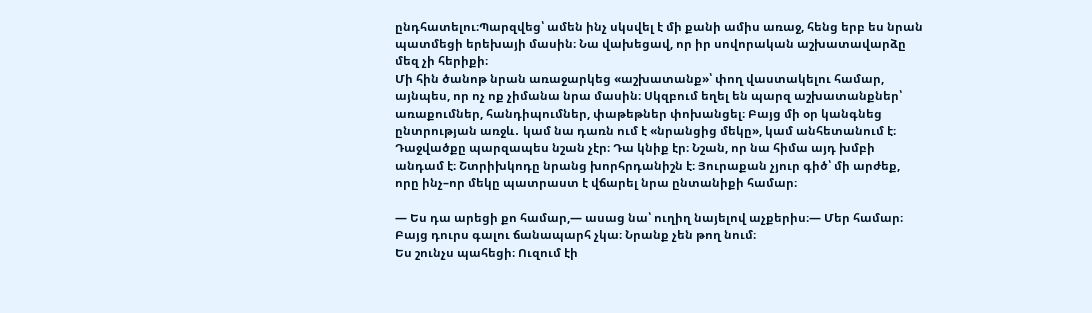ընդհատելու։Պարզվեց՝ ամեն ինչ սկսվել է մի քանի ամիս առաջ, հենց երբ ես նրան պատմեցի երեխայի մասին։ Նա վախեցավ, որ իր սովորական աշխատավարձը մեզ չի հերիքի։
Մի հին ծանոթ նրան առաջարկեց «աշխատանք»՝ փող վաստակելու համար, այնպես, որ ոչ ոք չիմանա նրա մասին։ Սկզբում եղել են պարզ աշխատանքներ՝ առաքումներ, հանդիպումներ, փաթեթներ փոխանցել։ Բայց մի օր կանգնեց ընտրության առջև․ կամ նա դառն ում է «նրանցից մեկը», կամ անհետանում է։
Դաջվածքը պարզապես նշան չէր։ Դա կնիք էր։ Նշան, որ նա հիմա այդ խմբի անդամ է։ Շտրիխկոդը նրանց խորհրդանիշն է։ Յուրաքան չյուր գիծ՝ մի արժեք, որը ինչ–որ մեկը պատրաստ է վճարել նրա ընտանիքի համար։

— Ես դա արեցի քո համար,— ասաց նա՝ ուղիղ նայելով աչքերիս։— Մեր համար։ Բայց դուրս գալու ճանապարհ չկա։ Նրանք չեն թող նում։
Ես շունչս պահեցի։ Ուզում էի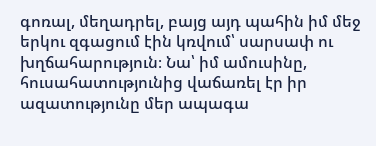գոռալ, մեղադրել, բայց այդ պահին իմ մեջ երկու զգացում էին կռվում՝ սարսափ ու խղճահարություն։ Նա՝ իմ ամուսինը, հուսահատությունից վաճառել էր իր ազատությունը մեր ապագա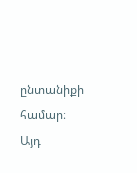ընտանիքի համար։
Այդ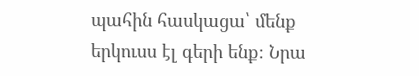պահին հասկացա՝ մենք երկուսս էլ գերի ենք։ Նրա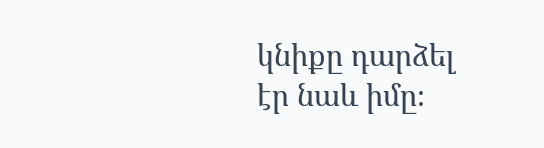կնիքը դարձել էր նաև իմը։